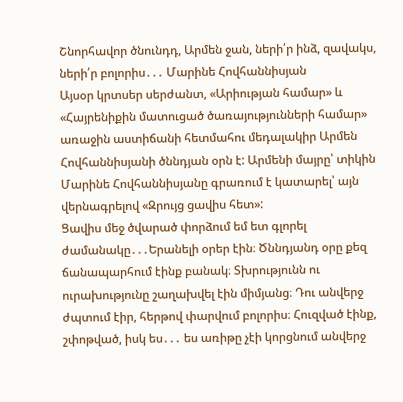Շնորհավոր ծնունդդ, Արմեն ջան, ների՛ր ինձ, զավակս, ների՛ր բոլորիս․․․ Մարինե Հովհաննիսյան
Այսօր կրտսեր սերժանտ, «Արիության համար» և «Հայրենիքին մատուցած ծառայությունների համար» առաջին աստիճանի հետմահու մեդալակիր Արմեն Հովհաննիսյանի ծննդյան օրն է: Արմենի մայրը՝ տիկին Մարինե Հովհաննիսյանը գրառում է կատարել՝ այն վերնագրելով «Զրույց ցավիս հետ»:
Ցավիս մեջ ծվարած փորձում եմ ետ գլորել ժամանակը․․․Երանելի օրեր էին։ Ծննդյանդ օրը քեզ ճանապարհում էինք բանակ։ Տխրությունն ու ուրախությունը շաղախվել էին միմյանց։ Դու անվերջ ժպտում էիր, հերթով փարվում բոլորիս։ Հուզված էինք, շփոթված, իսկ ես․․․ ես առիթը չէի կորցնում անվերջ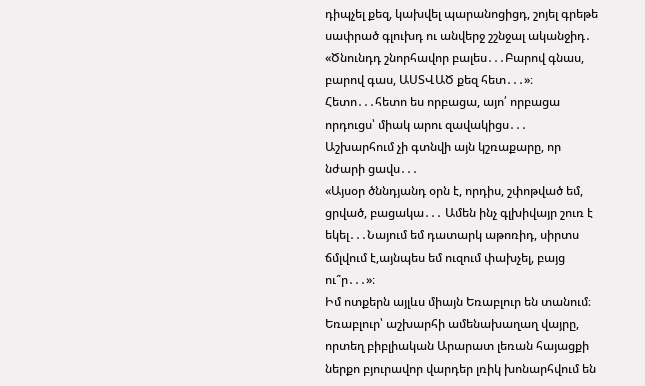դիպչել քեզ, կախվել պարանոցիցդ, շոյել գրեթե սափրած գլուխդ ու անվերջ շշնջալ ականջիդ․ «Ծնունդդ շնորհավոր բալես․․․Բարով գնաս, բարով գաս, ԱՍՏՎԱԾ քեզ հետ․․․»։
Հետո․․․հետո ես որբացա, այո՛ որբացա որդուցս՝ միակ արու զավակիցս․․․
Աշխարհում չի գտնվի այն կշռաքարը, որ նժարի ցավս․․․
«Այսօր ծննդյանդ օրն է, որդիս, շփոթված եմ, ցրված, բացակա․․․ Ամեն ինչ գլխիվայր շուռ է եկել․․․Նայում եմ դատարկ աթոռիդ, սիրտս ճմլվում է,այնպես եմ ուզում փախչել, բայց ու՞ր․․․»։
Իմ ոտքերն այլևս միայն Եռաբլուր են տանում։ Եռաբլուր՝ աշխարհի ամենախաղաղ վայրը, որտեղ բիբլիական Արարատ լեռան հայացքի ներքո բյուրավոր վարդեր լռիկ խոնարհվում են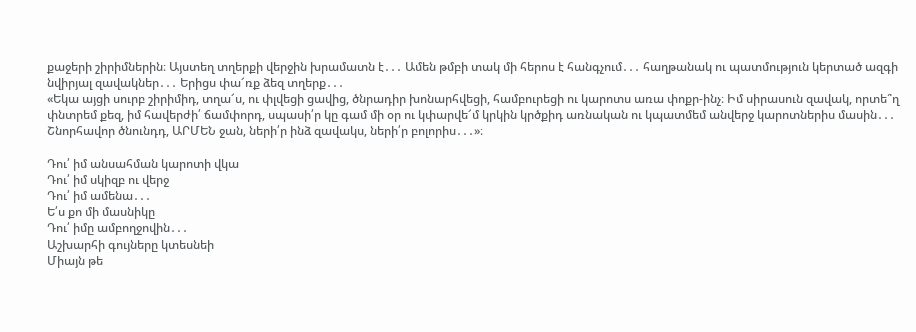քաջերի շիրիմներին։ Այստեղ տղերքի վերջին խրամատն է․․․ Ամեն թմբի տակ մի հերոս է հանգչում․․․ հաղթանակ ու պատմություն կերտած ազգի նվիրյալ զավակներ․․․ Երիցս փա՜ռք ձեզ տղերք․․․
«Եկա այցի սուրբ շիրիմիդ, տղա՜ս, ու փլվեցի ցավից, ծնրադիր խոնարհվեցի, համբուրեցի ու կարոտս առա փոքր-ինչ։ Իմ սիրասուն զավակ, որտե՞ղ փնտրեմ քեզ, իմ հավերժի՛ ճամփորդ, սպասի՛ր կը գամ մի օր ու կփարվե՜մ կրկին կրծքիդ առնական ու կպատմեմ անվերջ կարոտներիս մասին․․․ Շնորհավոր ծնունդդ, ԱՐՄԵՆ ջան, ների՛ր ինձ զավակս, ների՛ր բոլորիս․․․»։

Դու՛ իմ անսահման կարոտի վկա
Դու՛ իմ սկիզբ ու վերջ
Դու՛ իմ ամենա․․․
Ե՛ս քո մի մասնիկը
Դու՛ իմը ամբողջովին․․․
Աշխարհի գույները կտեսնեի
Միայն թե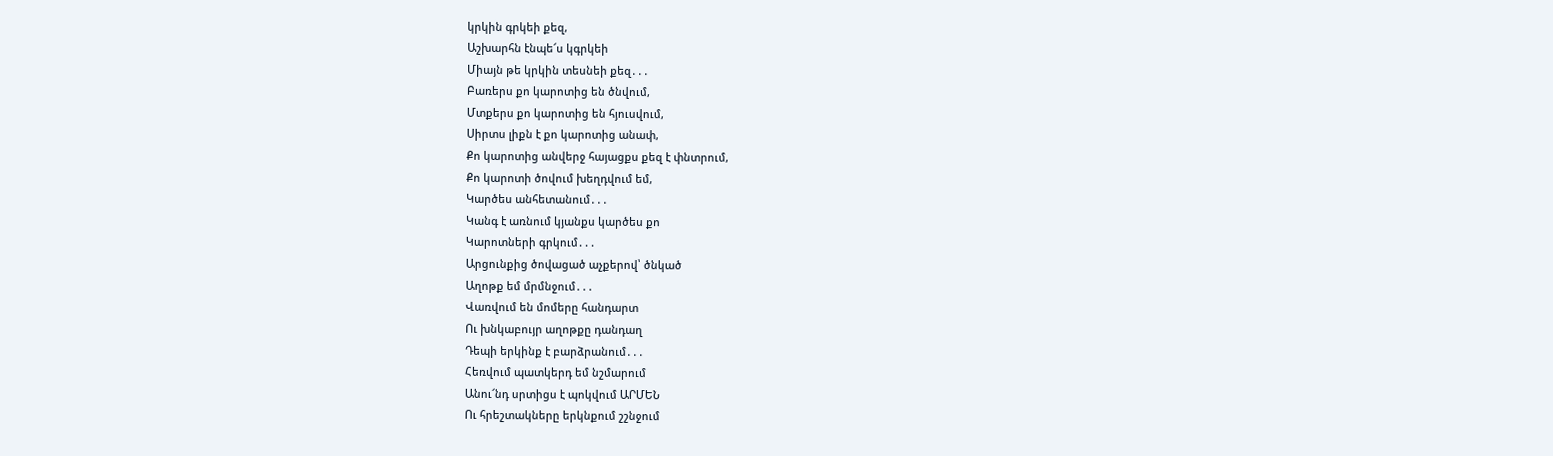կրկին գրկեի քեզ,
Աշխարհն էնպե՜ս կգրկեի
Միայն թե կրկին տեսնեի քեզ․․․
Բառերս քո կարոտից են ծնվում,
Մտքերս քո կարոտից են հյուսվում,
Սիրտս լիքն է քո կարոտից անափ,
Քո կարոտից անվերջ հայացքս քեզ է փնտրում,
Քո կարոտի ծովում խեղդվում եմ,
Կարծես անհետանում․․․
Կանգ է առնում կյանքս կարծես քո
Կարոտների գրկում․․․
Արցունքից ծովացած աչքերով՝ ծնկած
Աղոթք եմ մրմնջում․․․
Վառվում են մոմերը հանդարտ
Ու խնկաբույր աղոթքը դանդաղ
Դեպի երկինք է բարձրանում․․․
Հեռվում պատկերդ եմ նշմարում
Անու՜նդ սրտիցս է պոկվում ԱՐՄԵՆ
Ու հրեշտակները երկնքում շշնջում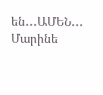են․․․ԱՄԵՆ․․․
Մարինե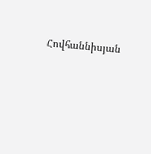Հովհաննիսյան